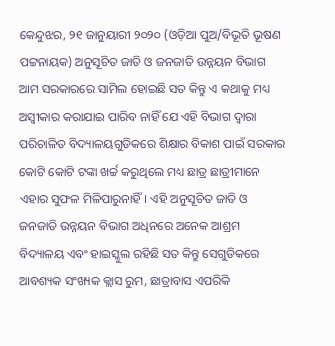କେନ୍ଦୁଝର, ୨୧ ଜାନୁୟାରୀ ୨୦୨୦ (ଓଡ଼ିଆ ପୁଅ/ବିଭୂତି ଭୂଷଣ ପଟ୍ଟନାୟକ) ଅନୁସୂଚିତ ଜାତି ଓ ଜନଜାତି ଉନ୍ନୟନ ବିଭାଗ ଆମ ସରକାରରେ ସାମିଲ ହୋଇଛି ସତ କିନ୍ତୁ ଏ କଥାକୁ ମଧ୍ୟ ଅସ୍ୱୀକାର କରାଯାଇ ପାରିବ ନାହିଁ ଯେ ଏହି ବିଭାଗ ଦ୍ୱାରା ପରିଚାଳିତ ବିଦ୍ୟାଳୟଗୁଡିକରେ ଶିକ୍ଷାର ବିକାଶ ପାଇଁ ସରକାର କୋଟି କୋଟି ଟଙ୍କା ଖର୍ଚ୍ଚ କରୁଥିଲେ ମଧ୍ୟ ଛାତ୍ର ଛାତ୍ରୀମାନେ ଏହାର ସୁଫଳ ମିଳିପାରୁନାହିଁ। ଏହି ଅନୁସୂଚିତ ଜାତି ଓ ଜନଜାତି ଉନ୍ନୟନ ବିଭାଗ ଅଧିନରେ ଅନେକ ଆଶ୍ରମ ବିଦ୍ୟାଳୟ ଏବଂ ହାଇସ୍କୁଲ ରହିଛି ସତ କିନ୍ତୁ ସେଗୁଡିକରେ ଆବଶ୍ୟକ ସଂଖ୍ୟକ କ୍ଲାସ ରୁମ, ଛାତ୍ରାବାସ ଏପରିକି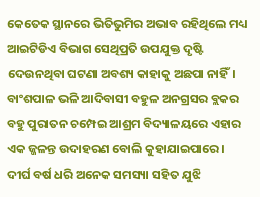କେତେକ ସ୍ଥାନରେ ଭିତିଭୁମିର ଅଭାବ ରହିଥିଲେ ମଧ୍ୟ ଆଇଟିଡିଏ ବିଭାଗ ସେଥିପ୍ରତି ଉପଯୁକ୍ତ ଦୃଷ୍ଟି ଦେଉନଥିବା ଘଟଣା ଅବଶ୍ୟ କାହାକୁ ଅଛପା ନାହିଁ। ବାଂଶପାଳ ଭଳି ଆଦିବାସୀ ବହୁଳ ଅନଗ୍ରସର ବ୍ଲକର ବହୁ ପୁରାତନ ଚମ୍ପେଇ ଆଶ୍ରମ ବିଦ୍ୟାଳୟରେ ଏହାର ଏକ ଜ୍ଜଳନ୍ତ ଉଦାହରଣ ବୋଲି କୁହାଯାଇପାରେ।
ଦୀର୍ଘ ବର୍ଷ ଧରି ଅନେକ ସମସ୍ୟା ସହିତ ଯୁଝି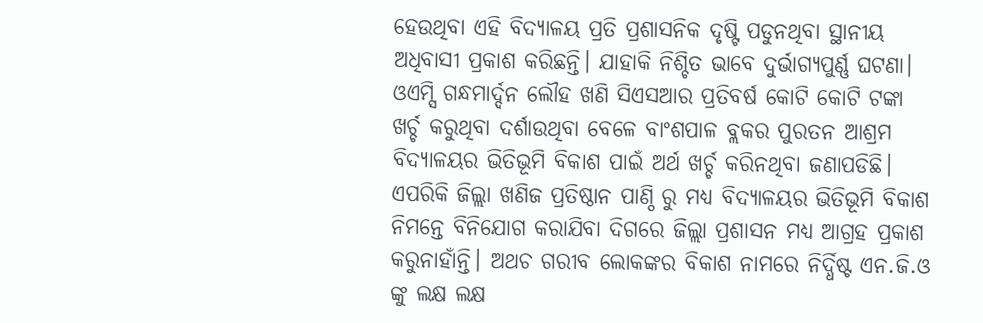ହେଉଥିବା ଏହି ବିଦ୍ୟାଳୟ ପ୍ରତି ପ୍ରଶାସନିକ ଦୃଷ୍ଟି ପଡୁନଥିବା ସ୍ଥାନୀୟ ଅଧିବାସୀ ପ୍ରକାଶ କରିଛନ୍ତି। ଯାହାକି ନିଶ୍ଚିତ ଭାବେ ଦୁର୍ଭାଗ୍ୟପୁର୍ଣ୍ଣ ଘଟଣା। ଓଏମ୍ସି ଗନ୍ଧମାର୍ଦ୍ଦନ ଲୌହ ଖଣି ସିଏସଆର ପ୍ରତିବର୍ଷ କୋଟି କୋଟି ଟଙ୍କା ଖର୍ଚ୍ଚ କରୁଥିବା ଦର୍ଶାଉଥିବା ବେଳେ ବାଂଶପାଳ ବ୍ଲକର ପୁରତନ ଆଶ୍ରମ ବିଦ୍ୟାଳୟର ଭିତିଭୂମି ବିକାଶ ପାଇଁ ଅର୍ଥ ଖର୍ଚ୍ଚ କରିନଥିବା ଜଣାପଡିଛି। ଏପରିକି ଜିଲ୍ଲା ଖଣିଜ ପ୍ରତିଷ୍ଠାନ ପାଣ୍ଠି ରୁ ମଧ୍ୟ ବିଦ୍ୟାଳୟର ଭିତିଭୂମି ବିକାଶ ନିମନ୍ତେ ବିନିଯୋଗ କରାଯିବା ଦିଗରେ ଜିଲ୍ଲା ପ୍ରଶାସନ ମଧ୍ୟ ଆଗ୍ରହ ପ୍ରକାଶ କରୁନାହାଁନ୍ତି। ଅଥଚ ଗରୀବ ଲୋକଙ୍କର ବିକାଶ ନାମରେ ନିର୍ଦ୍ଧିଷ୍ଟ ଏନ.ଜି.ଓ ଙ୍କୁ ଲକ୍ଷ ଲକ୍ଷ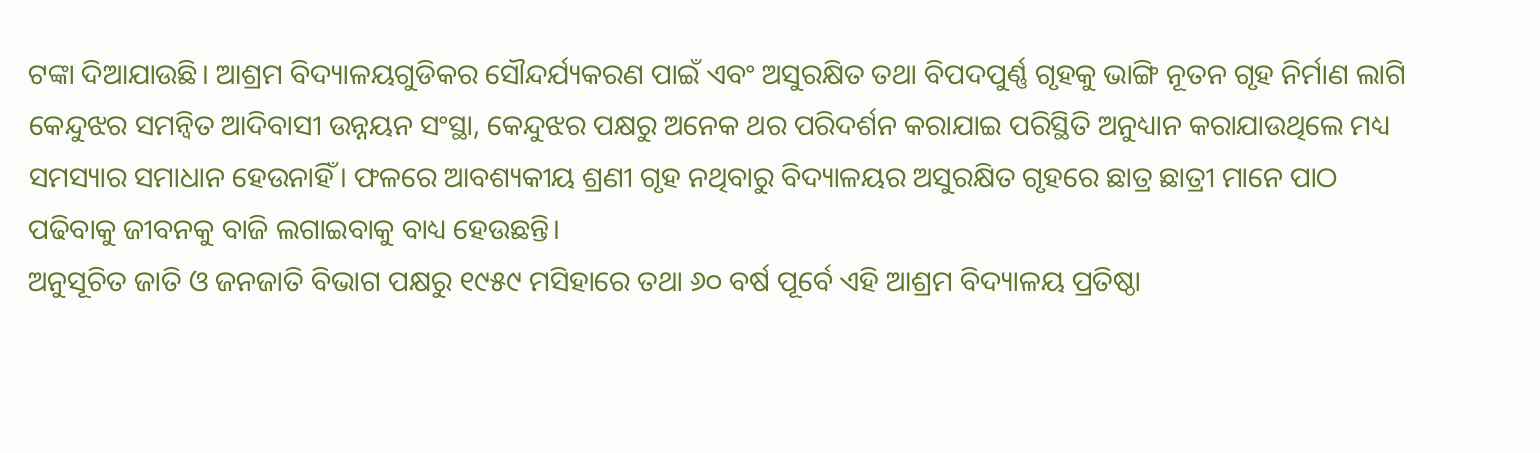ଟଙ୍କା ଦିଆଯାଉଛି। ଆଶ୍ରମ ବିଦ୍ୟାଳୟଗୁଡିକର ସୌନ୍ଦର୍ଯ୍ୟକରଣ ପାଇଁ ଏବଂ ଅସୁରକ୍ଷିତ ତଥା ବିପଦପୁର୍ଣ୍ଣ ଗୃହକୁ ଭାଙ୍ଗି ନୂତନ ଗୃହ ନିର୍ମାଣ ଲାଗି କେନ୍ଦୁଝର ସମନ୍ୱିତ ଆଦିବାସୀ ଉନ୍ନୟନ ସଂସ୍ଥା, କେନ୍ଦୁଝର ପକ୍ଷରୁ ଅନେକ ଥର ପରିଦର୍ଶନ କରାଯାଇ ପରିସ୍ଥିତି ଅନୁଧ୍ୟାନ କରାଯାଉଥିଲେ ମଧ୍ୟ ସମସ୍ୟାର ସମାଧାନ ହେଉନାହିଁ। ଫଳରେ ଆବଶ୍ୟକୀୟ ଶ୍ରଣୀ ଗୃହ ନଥିବାରୁ ବିଦ୍ୟାଳୟର ଅସୁରକ୍ଷିତ ଗୃହରେ ଛାତ୍ର ଛାତ୍ରୀ ମାନେ ପାଠ ପଢିବାକୁ ଜୀବନକୁ ବାଜି ଲଗାଇବାକୁ ବାଧ୍ୟ ହେଉଛନ୍ତି।
ଅନୁସୂଚିତ ଜାତି ଓ ଜନଜାତି ବିଭାଗ ପକ୍ଷରୁ ୧୯୫୯ ମସିହାରେ ତଥା ୬୦ ବର୍ଷ ପୂର୍ବେ ଏହି ଆଶ୍ରମ ବିଦ୍ୟାଳୟ ପ୍ରତିଷ୍ଠା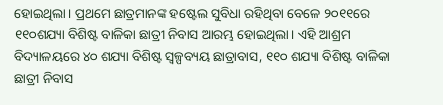ହୋଇଥିଲା। ପ୍ରଥମେ ଛାତ୍ରମାନଙ୍କ ହଷ୍ଟେଲ ସୁବିଧା ରହିଥିବା ବେଳେ ୨୦୧୧ରେ ୧୧୦ଶଯ୍ୟା ବିଶିଷ୍ଟ ବାଳିକା ଛାତ୍ରୀ ନିବାସ ଆରମ୍ଭ ହୋଇଥିଲା। ଏହି ଆଶ୍ରମ ବିଦ୍ୟାଳୟରେ ୪୦ ଶଯ୍ୟା ବିଶିଷ୍ଟ ସ୍ୱଳ୍ପବ୍ୟୟ ଛାତ୍ରାବାସ, ୧୧୦ ଶଯ୍ୟା ବିଶିଷ୍ଟ ବାଳିକା ଛାତ୍ରୀ ନିବାସ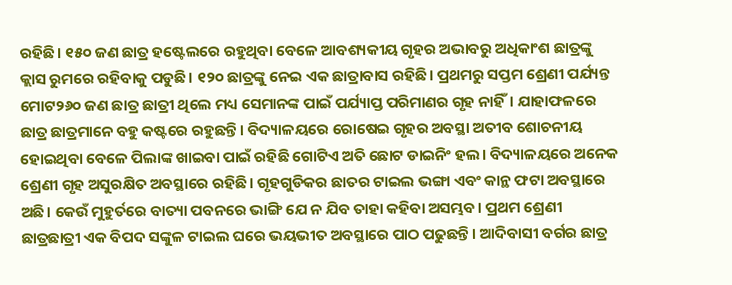ରହିଛି। ୧୫୦ ଜଣ ଛାତ୍ର ହଷ୍ଟେଲରେ ରହୁଥିବା ବେଳେ ଆବଶ୍ୟକୀୟ ଗୃହର ଅଭାବରୁ ଅଧିକାଂଶ ଛାତ୍ରଙ୍କୁ କ୍ଲାସ ରୁମରେ ରହିବାକୁ ପଡୁଛି। ୧୨୦ ଛାତ୍ରଙ୍କୁ ନେଇ ଏକ ଛାତ୍ରାବାସ ରହିଛି। ପ୍ରଥମରୁ ସପ୍ତମ ଶ୍ରେଣୀ ପର୍ଯ୍ୟନ୍ତ ମୋଟ୨୬୦ ଜଣ ଛାତ୍ର ଛାତ୍ରୀ ଥିଲେ ମଧ୍ୟ ସେମାନଙ୍କ ପାଇଁ ପର୍ଯ୍ୟାପ୍ତ ପରିମାଣର ଗୃହ ନାହିଁ। ଯାହାଫଳରେ ଛାତ୍ର ଛାତ୍ରମାନେ ବହୁ କଷ୍ଟରେ ରହୁଛନ୍ତି। ବିଦ୍ୟାଳୟରେ ରୋଷେଇ ଗୃହର ଅବସ୍ଥା ଅତୀବ ଶୋଚନୀୟ ହୋଇଥିବା ବେଳେ ପିଲାଙ୍କ ଖାଇବା ପାଇଁ ରହିଛି ଗୋଟିଏ ଅତି ଛୋଟ ଡାଇନିଂ ହଲ। ବିଦ୍ୟାଳୟରେ ଅନେକ ଶ୍ରେଣୀ ଗୃହ ଅସୁରକ୍ଷିତ ଅବସ୍ଥାରେ ରହିଛି। ଗୃହଗୁଡିକର ଛାତର ଟାଇଲ ଭଙ୍ଗା ଏବଂ କାନ୍ଥ ଫଟା ଅବସ୍ଥାରେ ଅଛି। କେଉଁ ମୁହୁର୍ତରେ ବାତ୍ୟା ପବନରେ ଭାଙ୍ଗି ଯେ ନ ଯିବ ତାହା କହିବା ଅସମ୍ଭବ। ପ୍ରଥମ ଶ୍ରେଣୀ ଛାତ୍ରଛାତ୍ରୀ ଏକ ବିପଦ ସଙ୍କୁଳ ଟାଇଲ ଘରେ ଭୟଭୀତ ଅବସ୍ଥାରେ ପାଠ ପଢୁଛନ୍ତି। ଆଦିବାସୀ ବର୍ଗର ଛାତ୍ର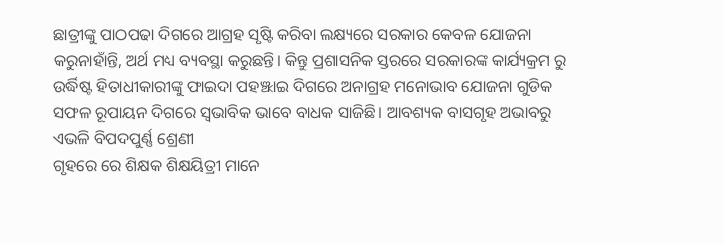ଛାତ୍ରୀଙ୍କୁ ପାଠପଢା ଦିଗରେ ଆଗ୍ରହ ସୃଷ୍ଟି କରିବା ଲକ୍ଷ୍ୟରେ ସରକାର କେବଳ ଯୋଜନା କରୁନାହାଁନ୍ତି, ଅର୍ଥ ମଧ୍ୟ ବ୍ୟବସ୍ଥା କରୁଛନ୍ତି। କିନ୍ତୁ ପ୍ରଶାସନିକ ସ୍ତରରେ ସରକାରଙ୍କ କାର୍ଯ୍ୟକ୍ରମ ରୁ ଉର୍ଦ୍ଧିଷ୍ଟ ହିତାଧୀକାରୀଙ୍କୁ ଫାଇଦା ପହଞ୍ଝାଇ ଦିଗରେ ଅନାଗ୍ରହ ମନୋଭାବ ଯୋଜନା ଗୁଡିକ ସଫଳ ରୂପାୟନ ଦିଗରେ ସ୍ୱଭାବିକ ଭାବେ ବାଧକ ସାଜିଛି। ଆବଶ୍ୟକ ବାସଗୃହ ଅଭାବରୁ ଏଭଳି ବିପଦପୁର୍ଣ୍ଣ ଶ୍ରେଣୀ
ଗୃହରେ ରେ ଶିକ୍ଷକ ଶିକ୍ଷୟିତ୍ରୀ ମାନେ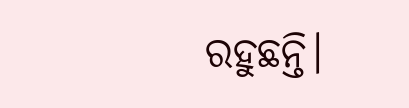ରହୁଛନ୍ତି।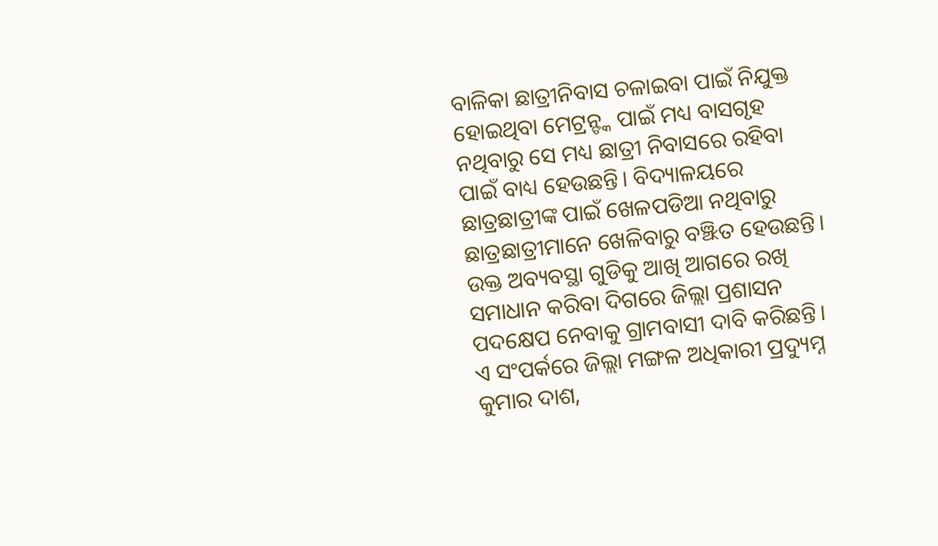ବାଳିକା ଛାତ୍ରୀନିବାସ ଚଳାଇବା ପାଇଁ ନିଯୁକ୍ତ ହୋଇଥିବା ମେଟ୍ରନ୍ଙ୍କ ପାଇଁ ମଧ୍ୟ ବାସଗୃହ ନଥିବାରୁ ସେ ମଧ୍ୟ ଛାତ୍ରୀ ନିବାସରେ ରହିବା ପାଇଁ ବାଧ୍ୟ ହେଉଛନ୍ତି। ବିଦ୍ୟାଳୟରେ ଛାତ୍ରଛାତ୍ରୀଙ୍କ ପାଇଁ ଖେଳପଡିଆ ନଥିବାରୁ ଛାତ୍ରଛାତ୍ରୀମାନେ ଖେଳିବାରୁ ବଞ୍ଝିତ ହେଉଛନ୍ତି। ଉକ୍ତ ଅବ୍ୟବସ୍ଥା ଗୁଡିକୁ ଆଖି ଆଗରେ ରଖି ସମାଧାନ କରିବା ଦିଗରେ ଜିଲ୍ଲା ପ୍ରଶାସନ ପଦକ୍ଷେପ ନେବାକୁ ଗ୍ରାମବାସୀ ଦାବି କରିଛନ୍ତି। ଏ ସଂପର୍କରେ ଜିଲ୍ଲା ମଙ୍ଗଳ ଅଧିକାରୀ ପ୍ରଦ୍ୟୁମ୍ନ କୁମାର ଦାଶ,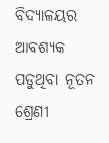ବିଦ୍ୟାଳୟର ଆବଶ୍ୟକ ପଡୁଥିବା ନୂତନ ଶ୍ରେଣୀ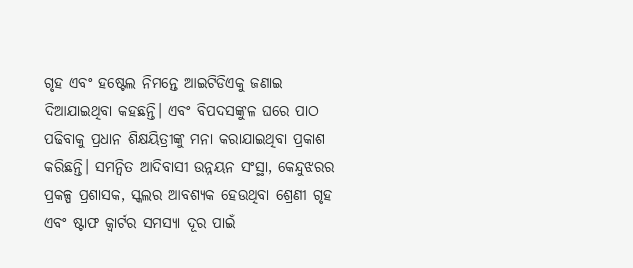ଗୃହ ଏବଂ ହଷ୍ଟେଲ ନିମନ୍ତେ ଆଇଟିଡିଏକୁ ଜଣାଇ ଦିଆଯାଇଥିବା କହଛନ୍ତି। ଏବଂ ବିପଦସଙ୍କୁଳ ଘରେ ପାଠ ପଢିବାକୁ ପ୍ରଧାନ ଶିକ୍ଷୟିତ୍ରୀଙ୍କୁ ମନା କରାଯାଇଥିବା ପ୍ରକାଶ କରିଛନ୍ତି। ସମନ୍ୱିତ ଆଦିବାସୀ ଉନ୍ନୟନ ସଂସ୍ଥା, କେନ୍ଦୁଝରର ପ୍ରକଳ୍ପ ପ୍ରଶାସକ, ସ୍କଲର ଆବଶ୍ୟକ ହେଉଥିବା ଶ୍ରେଣୀ ଗୃହ ଏବଂ ଷ୍ଟାଫ କ୍ୱାର୍ଟର ସମସ୍ୟା ଦୂର ପାଇଁ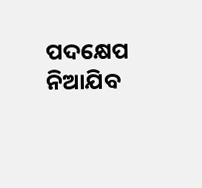ପଦକ୍ଷେପ ନିଆଯିବ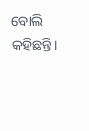ବୋଲି କହିଛନ୍ତି।